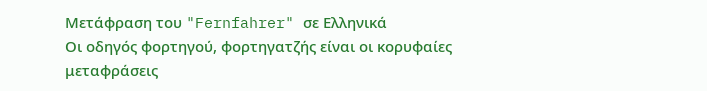Μετάφραση του "Fernfahrer" σε Ελληνικά
Οι οδηγός φορτηγού, φορτηγατζής είναι οι κορυφαίες μεταφράσεις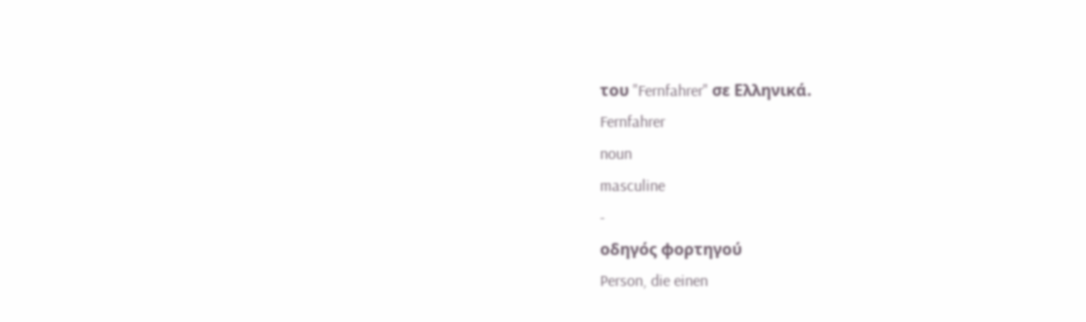του "Fernfahrer" σε Ελληνικά.
Fernfahrer
noun
masculine
-
οδηγός φορτηγού
Person, die einen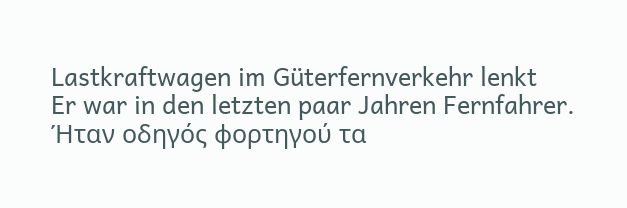Lastkraftwagen im Güterfernverkehr lenkt
Er war in den letzten paar Jahren Fernfahrer.
Ήταν οδηγός φορτηγού τα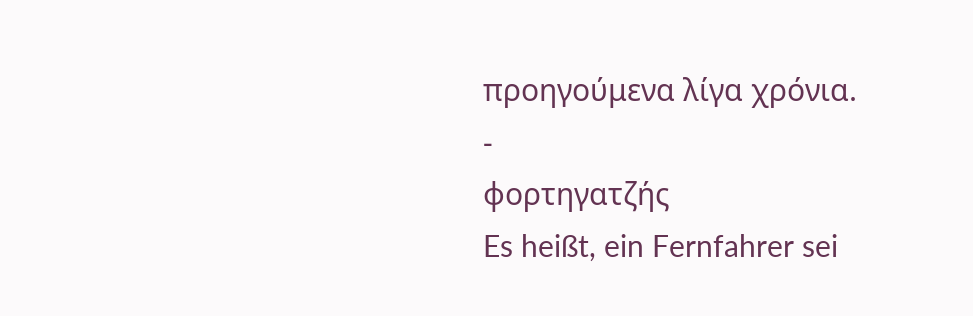προηγούμενα λίγα χρόνια.
-
φορτηγατζής
Es heißt, ein Fernfahrer sei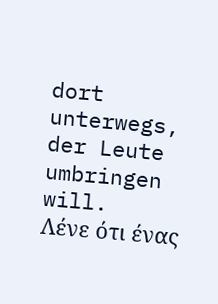dort unterwegs, der Leute umbringen will.
Λένε ότι ένας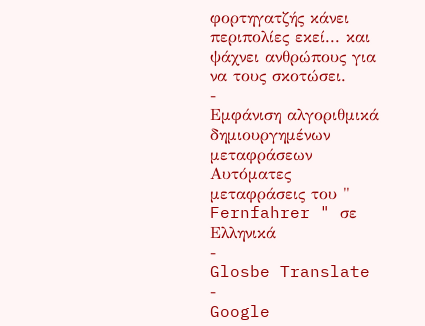φορτηγατζής κάνει περιπολίες εκεί... και ψάχνει ανθρώπους για να τους σκοτώσει.
-
Εμφάνιση αλγοριθμικά δημιουργημένων μεταφράσεων
Αυτόματες μεταφράσεις του " Fernfahrer " σε Ελληνικά
-
Glosbe Translate
-
Google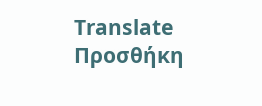Translate
Προσθήκη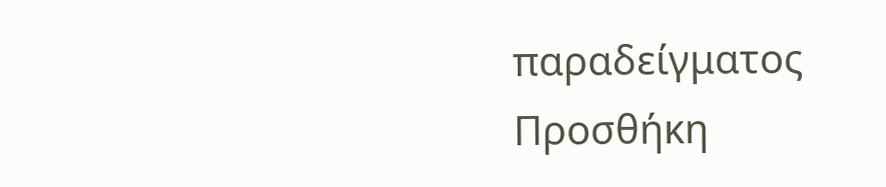παραδείγματος
Προσθήκη